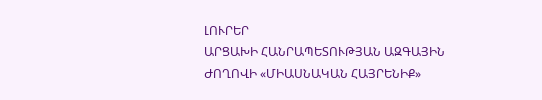ԼՈՒՐԵՐ
ԱՐՑԱԽԻ ՀԱՆՐԱՊԵՏՈՒԹՅԱՆ ԱԶԳԱՅԻՆ ԺՈՂՈՎԻ «ՄԻԱՍՆԱԿԱՆ ՀԱՅՐԵՆԻՔ»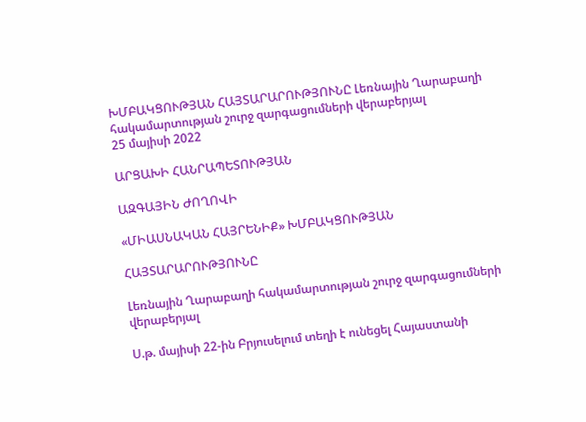ԽՄԲԱԿՑՈՒԹՅԱՆ ՀԱՅՏԱՐԱՐՈՒԹՅՈՒՆԸ Լեռնային Ղարաբաղի հակամարտության շուրջ զարգացումների վերաբերյալ
25 մայիսի 2022

ԱՐՑԱԽԻ ՀԱՆՐԱՊԵՏՈՒԹՅԱՆ

ԱԶԳԱՅԻՆ ԺՈՂՈՎԻ

«ՄԻԱՍՆԱԿԱՆ ՀԱՅՐԵՆԻՔ» ԽՄԲԱԿՑՈՒԹՅԱՆ

ՀԱՅՏԱՐԱՐՈՒԹՅՈՒՆԸ

Լեռնային Ղարաբաղի հակամարտության շուրջ զարգացումների վերաբերյալ

Ս.թ. մայիսի 22-ին Բրյուսելում տեղի է ունեցել Հայաստանի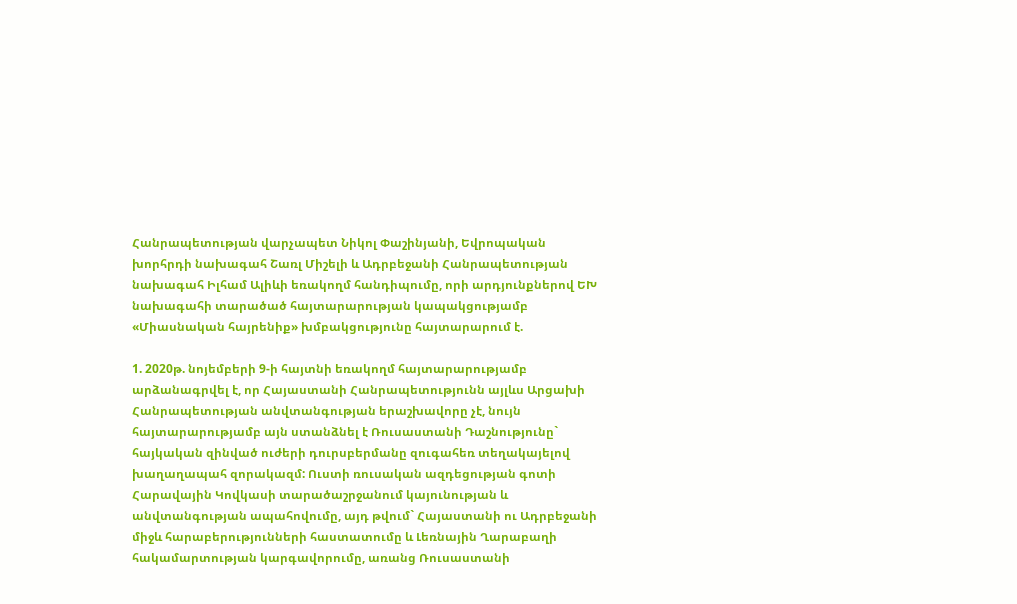Հանրապետության վարչապետ Նիկոլ Փաշինյանի, Եվրոպական խորհրդի նախագահ Շառլ Միշելի և Ադրբեջանի Հանրապետության նախագահ Իլհամ Ալիևի եռակողմ հանդիպումը, որի արդյունքներով ԵԽ նախագահի տարածած հայտարարության կապակցությամբ «Միասնական հայրենիք» խմբակցությունը հայտարարում է.

1. 2020թ. նոյեմբերի 9-ի հայտնի եռակողմ հայտարարությամբ արձանագրվել է, որ Հայաստանի Հանրապետությունն այլևս Արցախի Հանրապետության անվտանգության երաշխավորը չէ, նույն հայտարարությամբ այն ստանձնել է Ռուսաստանի Դաշնությունը` հայկական զինված ուժերի դուրսբերմանը զուգահեռ տեղակայելով խաղաղապահ զորակազմ: Ուստի ռուսական ազդեցության գոտի Հարավային Կովկասի տարածաշրջանում կայունության և անվտանգության ապահովումը, այդ թվում` Հայաստանի ու Ադրբեջանի միջև հարաբերությունների հաստատումը և Լեռնային Ղարաբաղի հակամարտության կարգավորումը, առանց Ռուսաստանի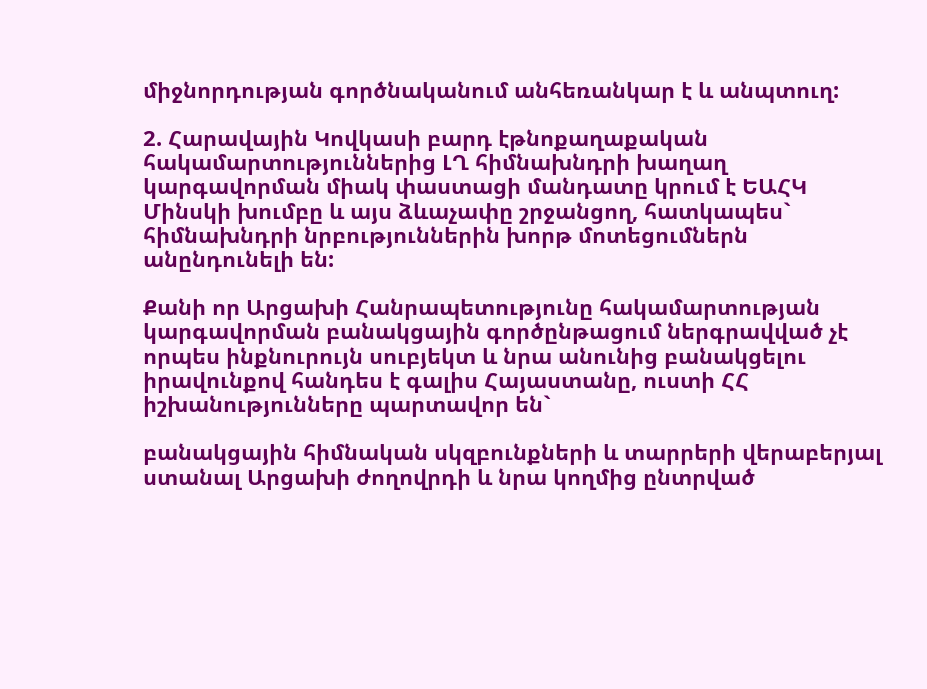միջնորդության գործնականում անհեռանկար է և անպտուղ:

2. Հարավային Կովկասի բարդ էթնոքաղաքական հակամարտություններից ԼՂ հիմնախնդրի խաղաղ կարգավորման միակ փաստացի մանդատը կրում է ԵԱՀԿ Մինսկի խումբը և այս ձևաչափը շրջանցող, հատկապես` հիմնախնդրի նրբություններին խորթ մոտեցումներն անընդունելի են:

Քանի որ Արցախի Հանրապետությունը հակամարտության կարգավորման բանակցային գործընթացում ներգրավված չէ որպես ինքնուրույն սուբյեկտ և նրա անունից բանակցելու իրավունքով հանդես է գալիս Հայաստանը, ուստի ՀՀ իշխանությունները պարտավոր են`

բանակցային հիմնական սկզբունքների և տարրերի վերաբերյալ ստանալ Արցախի ժողովրդի և նրա կողմից ընտրված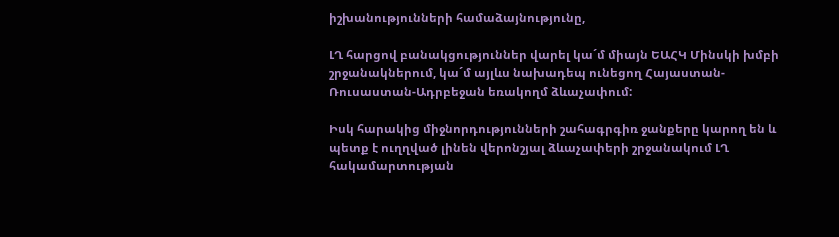իշխանությունների համաձայնությունը,

ԼՂ հարցով բանակցություններ վարել կա´մ միայն ԵԱՀԿ Մինսկի խմբի շրջանակներում, կա´մ այլևս նախադեպ ունեցող Հայաստան-Ռուսաստան-Ադրբեջան եռակողմ ձևաչափում:

Իսկ հարակից միջնորդությունների շահագրգիռ ջանքերը կարող են և պետք է ուղղված լինեն վերոնշյալ ձևաչափերի շրջանակում ԼՂ հակամարտության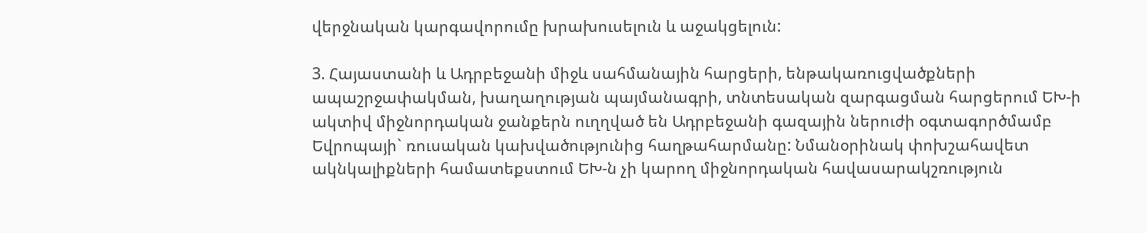վերջնական կարգավորումը խրախուսելուն և աջակցելուն:

3. Հայաստանի և Ադրբեջանի միջև սահմանային հարցերի, ենթակառուցվածքների ապաշրջափակման, խաղաղության պայմանագրի, տնտեսական զարգացման հարցերում ԵԽ-ի ակտիվ միջնորդական ջանքերն ուղղված են Ադրբեջանի գազային ներուժի օգտագործմամբ Եվրոպայի` ռուսական կախվածությունից հաղթահարմանը: Նմանօրինակ փոխշահավետ ակնկալիքների համատեքստում ԵԽ-ն չի կարող միջնորդական հավասարակշռություն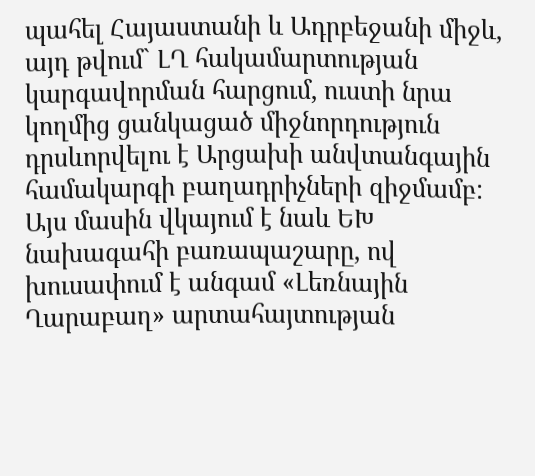պահել Հայաստանի և Ադրբեջանի միջև, այդ թվում` ԼՂ հակամարտության կարգավորման հարցում, ուստի նրա կողմից ցանկացած միջնորդություն դրսևորվելու է Արցախի անվտանգային համակարգի բաղադրիչների զիջմամբ: Այս մասին վկայում է նաև ԵԽ նախագահի բառապաշարը, ով խուսափում է անգամ «Լեռնային Ղարաբաղ» արտահայտության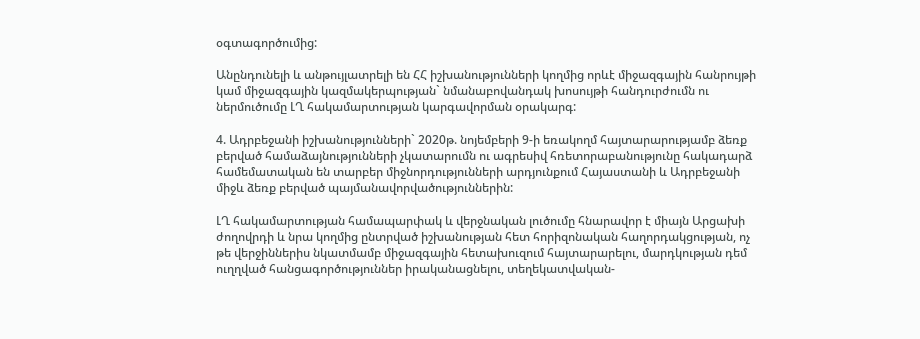օգտագործումից:

Անընդունելի և անթույլատրելի են ՀՀ իշխանությունների կողմից որևէ միջազգային հանրույթի կամ միջազգային կազմակերպության` նմանաբովանդակ խոսույթի հանդուրժումն ու ներմուծումը ԼՂ հակամարտության կարգավորման օրակարգ:

4. Ադրբեջանի իշխանությունների` 2020թ. նոյեմբերի 9-ի եռակողմ հայտարարությամբ ձեռք բերված համաձայնությունների չկատարումն ու ագրեսիվ հռետորաբանությունը հակադարձ համեմատական են տարբեր միջնորդությունների արդյունքում Հայաստանի և Ադրբեջանի միջև ձեռք բերված պայմանավորվածություններին:

ԼՂ հակամարտության համապարփակ և վերջնական լուծումը հնարավոր է միայն Արցախի ժողովրդի և նրա կողմից ընտրված իշխանության հետ հորիզոնական հաղորդակցության, ոչ թե վերջիններիս նկատմամբ միջազգային հետախուզում հայտարարելու, մարդկության դեմ ուղղված հանցագործություններ իրականացնելու, տեղեկատվական-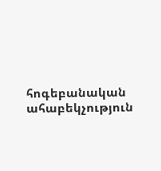հոգեբանական ահաբեկչություն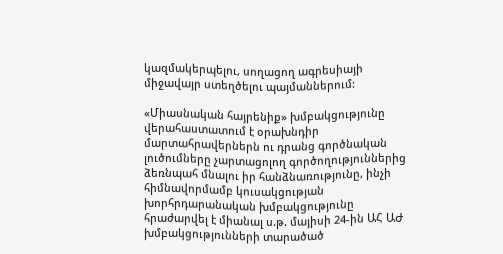կազմակերպելու, սողացող ագրեսիայի միջավայր ստեղծելու պայմաններում:

«Միասնական հայրենիք» խմբակցությունը վերահաստատում է օրախնդիր մարտահրավերներն ու դրանց գործնական լուծումները չարտացոլող գործողություններից ձեռնպահ մնալու իր հանձնառությունը, ինչի հիմնավորմամբ կուսակցության խորհրդարանական խմբակցությունը հրաժարվել է միանալ ս.թ. մայիսի 24-ին ԱՀ ԱԺ խմբակցությունների տարածած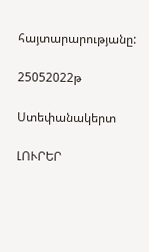հայտարարությանը:

25052022թ

Ստեփանակերտ

ԼՈՒՐԵՐ